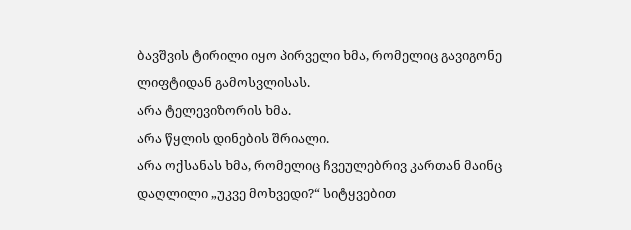ბავშვის ტირილი იყო პირველი ხმა, რომელიც გავიგონე ლიფტიდან გამოსვლისას.
არა ტელევიზორის ხმა.
არა წყლის დინების შრიალი.
არა ოქსანას ხმა, რომელიც ჩვეულებრივ კართან მაინც დაღლილი „უკვე მოხვედი?“ სიტყვებით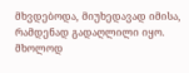მხვდებოდა, მიუხედავად იმისა, რამდენად გადაღლილი იყო.
მხოლოდ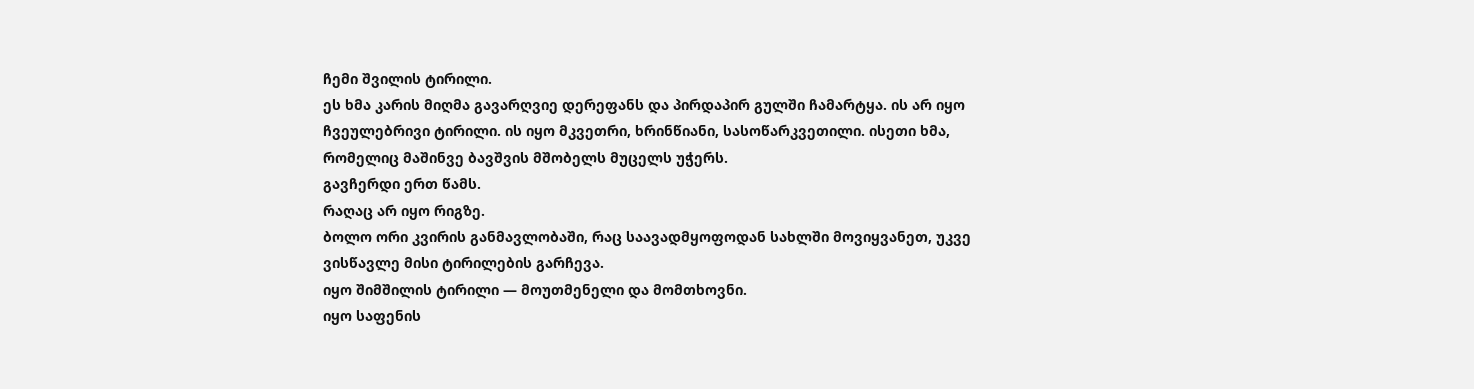ჩემი შვილის ტირილი.
ეს ხმა კარის მიღმა გავარღვიე დერეფანს და პირდაპირ გულში ჩამარტყა. ის არ იყო ჩვეულებრივი ტირილი. ის იყო მკვეთრი, ხრინწიანი, სასოწარკვეთილი. ისეთი ხმა, რომელიც მაშინვე ბავშვის მშობელს მუცელს უჭერს.
გავჩერდი ერთ წამს.
რაღაც არ იყო რიგზე.
ბოლო ორი კვირის განმავლობაში, რაც საავადმყოფოდან სახლში მოვიყვანეთ, უკვე ვისწავლე მისი ტირილების გარჩევა.
იყო შიმშილის ტირილი — მოუთმენელი და მომთხოვნი.
იყო საფენის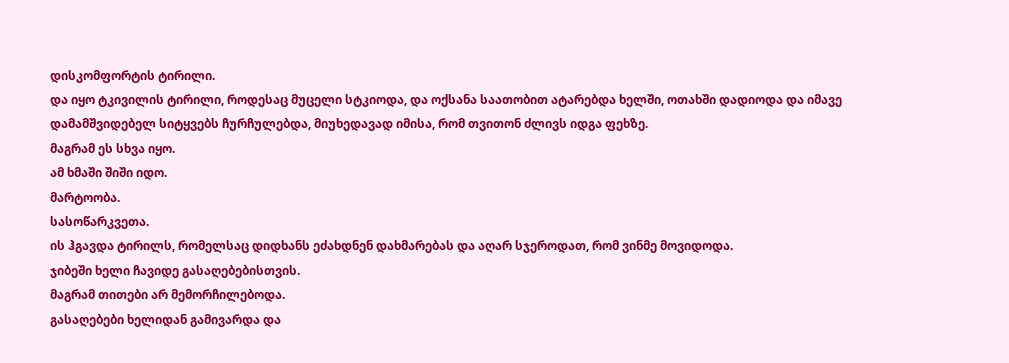დისკომფორტის ტირილი.
და იყო ტკივილის ტირილი, როდესაც მუცელი სტკიოდა, და ოქსანა საათობით ატარებდა ხელში, ოთახში დადიოდა და იმავე დამამშვიდებელ სიტყვებს ჩურჩულებდა, მიუხედავად იმისა, რომ თვითონ ძლივს იდგა ფეხზე.
მაგრამ ეს სხვა იყო.
ამ ხმაში შიში იდო.
მარტოობა.
სასოწარკვეთა.
ის ჰგავდა ტირილს, რომელსაც დიდხანს ეძახდნენ დახმარებას და აღარ სჯეროდათ, რომ ვინმე მოვიდოდა.
ჯიბეში ხელი ჩავიდე გასაღებებისთვის.
მაგრამ თითები არ მემორჩილებოდა.
გასაღებები ხელიდან გამივარდა და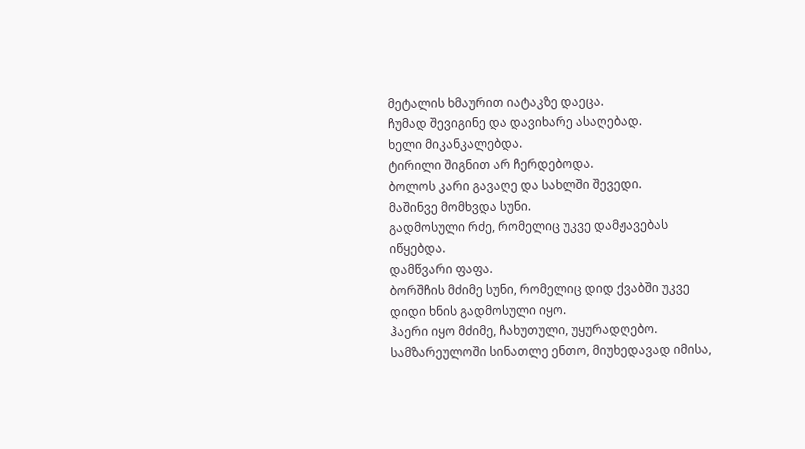მეტალის ხმაურით იატაკზე დაეცა.
ჩუმად შევიგინე და დავიხარე ასაღებად.
ხელი მიკანკალებდა.
ტირილი შიგნით არ ჩერდებოდა.
ბოლოს კარი გავაღე და სახლში შევედი.
მაშინვე მომხვდა სუნი.
გადმოსული რძე, რომელიც უკვე დამჟავებას იწყებდა.
დამწვარი ფაფა.
ბორშჩის მძიმე სუნი, რომელიც დიდ ქვაბში უკვე დიდი ხნის გადმოსული იყო.
ჰაერი იყო მძიმე, ჩახუთული, უყურადღებო.
სამზარეულოში სინათლე ენთო, მიუხედავად იმისა,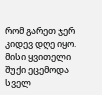რომ გარეთ ჯერ კიდევ დღე იყო.
მისი ყვითელი შუქი ეცემოდა სველ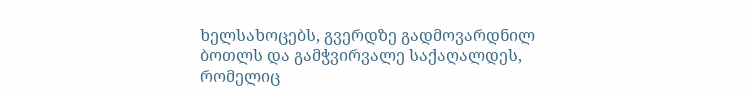ხელსახოცებს, გვერდზე გადმოვარდნილ ბოთლს და გამჭვირვალე საქაღალდეს, რომელიც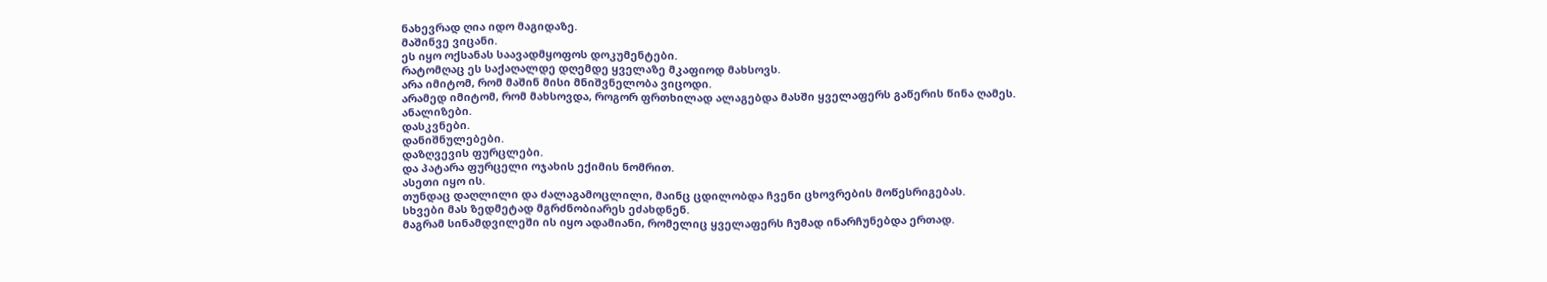ნახევრად ღია იდო მაგიდაზე.
მაშინვე ვიცანი.
ეს იყო ოქსანას საავადმყოფოს დოკუმენტები.
რატომღაც ეს საქაღალდე დღემდე ყველაზე მკაფიოდ მახსოვს.
არა იმიტომ, რომ მაშინ მისი მნიშვნელობა ვიცოდი.
არამედ იმიტომ, რომ მახსოვდა, როგორ ფრთხილად ალაგებდა მასში ყველაფერს გაწერის წინა ღამეს.
ანალიზები.
დასკვნები.
დანიშნულებები.
დაზღვევის ფურცლები.
და პატარა ფურცელი ოჯახის ექიმის ნომრით.
ასეთი იყო ის.
თუნდაც დაღლილი და ძალაგამოცლილი, მაინც ცდილობდა ჩვენი ცხოვრების მოწესრიგებას.
სხვები მას ზედმეტად მგრძნობიარეს ეძახდნენ.
მაგრამ სინამდვილეში ის იყო ადამიანი, რომელიც ყველაფერს ჩუმად ინარჩუნებდა ერთად.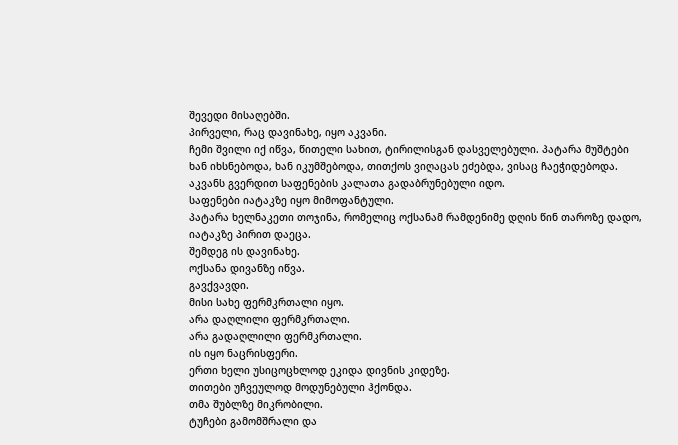შევედი მისაღებში.
პირველი, რაც დავინახე, იყო აკვანი.
ჩემი შვილი იქ იწვა, წითელი სახით, ტირილისგან დასველებული. პატარა მუშტები ხან იხსნებოდა, ხან იკუმშებოდა, თითქოს ვიღაცას ეძებდა, ვისაც ჩაეჭიდებოდა.
აკვანს გვერდით საფენების კალათა გადაბრუნებული იდო.
საფენები იატაკზე იყო მიმოფანტული.
პატარა ხელნაკეთი თოჯინა, რომელიც ოქსანამ რამდენიმე დღის წინ თაროზე დადო, იატაკზე პირით დაეცა.
შემდეგ ის დავინახე.
ოქსანა დივანზე იწვა.
გავქვავდი.
მისი სახე ფერმკრთალი იყო.
არა დაღლილი ფერმკრთალი.
არა გადაღლილი ფერმკრთალი.
ის იყო ნაცრისფერი.
ერთი ხელი უსიცოცხლოდ ეკიდა დივნის კიდეზე.
თითები უჩვეულოდ მოდუნებული ჰქონდა.
თმა შუბლზე მიკრობილი.
ტუჩები გამომშრალი და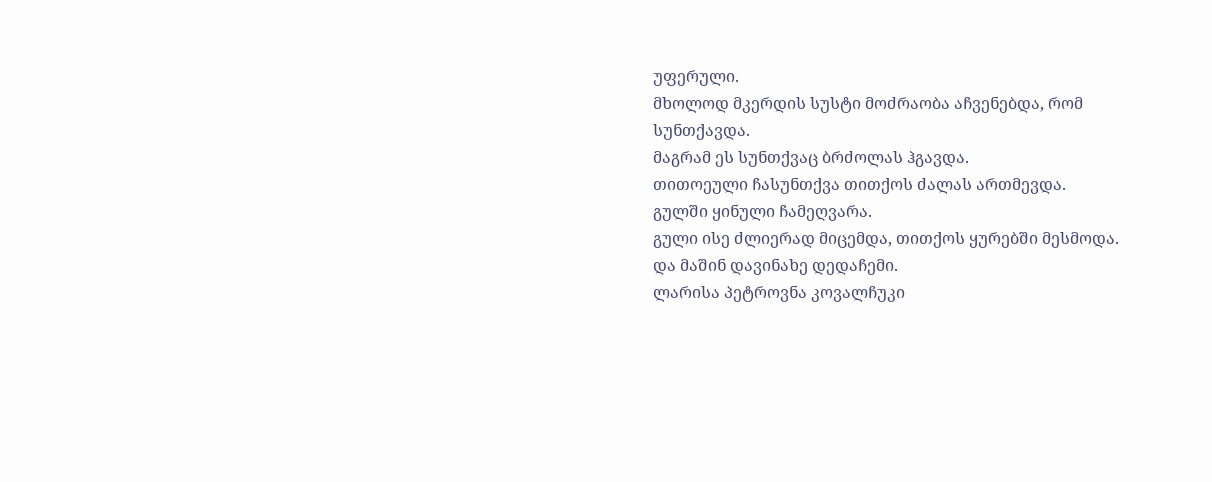უფერული.
მხოლოდ მკერდის სუსტი მოძრაობა აჩვენებდა, რომ სუნთქავდა.
მაგრამ ეს სუნთქვაც ბრძოლას ჰგავდა.
თითოეული ჩასუნთქვა თითქოს ძალას ართმევდა.
გულში ყინული ჩამეღვარა.
გული ისე ძლიერად მიცემდა, თითქოს ყურებში მესმოდა.
და მაშინ დავინახე დედაჩემი.
ლარისა პეტროვნა კოვალჩუკი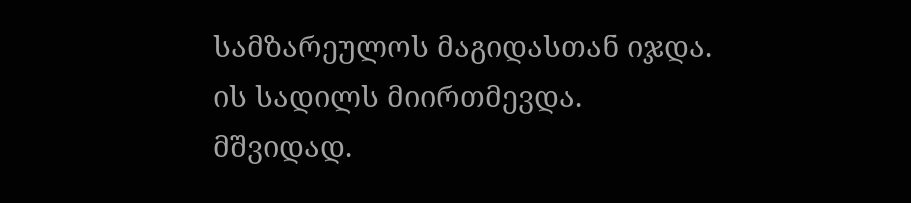სამზარეულოს მაგიდასთან იჯდა.
ის სადილს მიირთმევდა.
მშვიდად.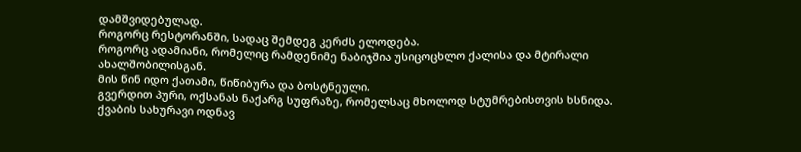დამშვიდებულად.
როგორც რესტორანში, სადაც შემდეგ კერძს ელოდება.
როგორც ადამიანი, რომელიც რამდენიმე ნაბიჯშია უსიცოცხლო ქალისა და მტირალი ახალშობილისგან.
მის წინ იდო ქათამი, წიწიბურა და ბოსტნეული.
გვერდით პური, ოქსანას ნაქარგ სუფრაზე, რომელსაც მხოლოდ სტუმრებისთვის ხსნიდა.
ქვაბის სახურავი ოდნავ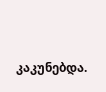კაკუნებდა.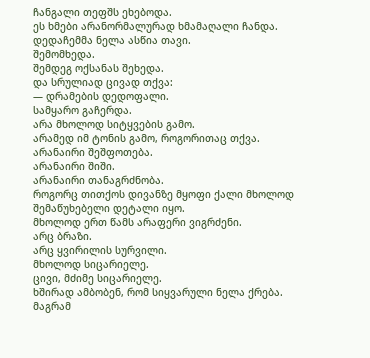ჩანგალი თეფშს ეხებოდა.
ეს ხმები არანორმალურად ხმამაღალი ჩანდა.
დედაჩემმა ნელა ასწია თავი.
შემომხედა.
შემდეგ ოქსანას შეხედა.
და სრულიად ცივად თქვა:
— დრამების დედოფალი.
სამყარო გაჩერდა.
არა მხოლოდ სიტყვების გამო.
არამედ იმ ტონის გამო, როგორითაც თქვა.
არანაირი შეშფოთება.
არანაირი შიში.
არანაირი თანაგრძნობა.
როგორც თითქოს დივანზე მყოფი ქალი მხოლოდ შემაწუხებელი დეტალი იყო.
მხოლოდ ერთ წამს არაფერი ვიგრძენი.
არც ბრაზი.
არც ყვირილის სურვილი.
მხოლოდ სიცარიელე.
ცივი, მძიმე სიცარიელე.
ხშირად ამბობენ, რომ სიყვარული ნელა ქრება.
მაგრამ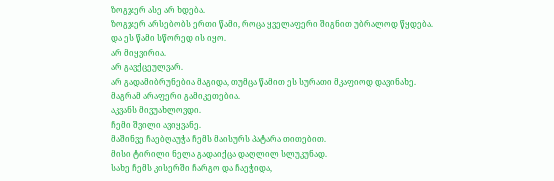ზოგჯერ ასე არ ხდება.
ზოგჯერ არსებობს ერთი წამი, როცა ყველაფერი შიგნით უბრალოდ წყდება.
და ეს წამი სწორედ ის იყო.
არ მიყვირია.
არ გავქცეულვარ.
არ გადამიბრუნებია მაგიდა, თუმცა წამით ეს სურათი მკაფიოდ დავინახე.
მაგრამ არაფერი გამიკეთებია.
აკვანს მივუახლოვდი.
ჩემი შვილი ავიყვანე.
მაშინვე ჩაებღაუჭა ჩემს მაისურს პატარა თითებით.
მისი ტირილი ნელა გადაიქცა დაღლილ სლუკუნად.
სახე ჩემს კისერში ჩარგო და ჩაეჭიდა,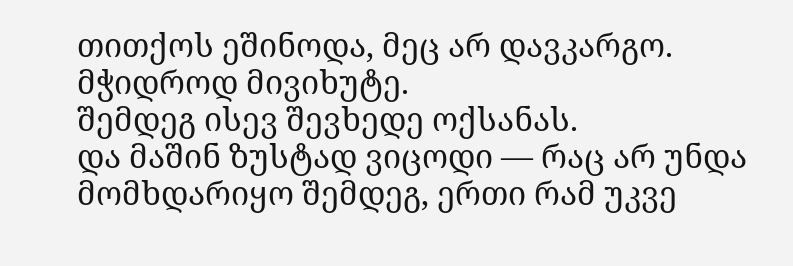თითქოს ეშინოდა, მეც არ დავკარგო.
მჭიდროდ მივიხუტე.
შემდეგ ისევ შევხედე ოქსანას.
და მაშინ ზუსტად ვიცოდი — რაც არ უნდა მომხდარიყო შემდეგ, ერთი რამ უკვე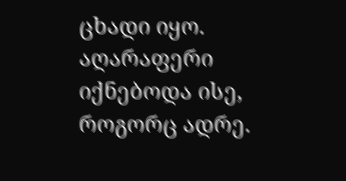ცხადი იყო.
აღარაფერი იქნებოდა ისე, როგორც ადრე.